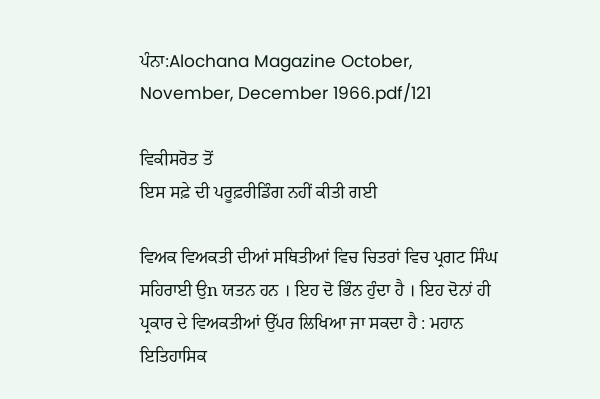ਪੰਨਾ:Alochana Magazine October, November, December 1966.pdf/121

ਵਿਕੀਸਰੋਤ ਤੋਂ
ਇਸ ਸਫ਼ੇ ਦੀ ਪਰੂਫ਼ਰੀਡਿੰਗ ਨਹੀਂ ਕੀਤੀ ਗਈ

ਵਿਅਕ ਵਿਅਕਤੀ ਦੀਆਂ ਸਥਿਤੀਆਂ ਵਿਚ ਚਿਤਰਾਂ ਵਿਚ ਪ੍ਰਗਟ ਸਿੰਘ ਸਹਿਰਾਈ ਉn ਯਤਨ ਹਨ । ਇਹ ਦੋ ਭਿੰਨ ਹੁੰਦਾ ਹੈ । ਇਹ ਦੋਨਾਂ ਹੀ ਪ੍ਰਕਾਰ ਦੇ ਵਿਅਕਤੀਆਂ ਉੱਪਰ ਲਿਖਿਆ ਜਾ ਸਕਦਾ ਹੈ : ਮਹਾਨ ਇਤਿਹਾਸਿਕ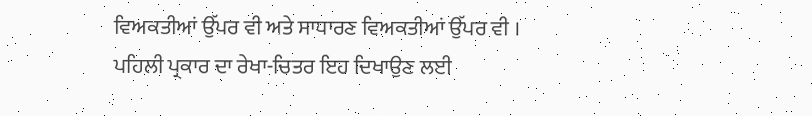ਵਿਅਕਤੀਆਂ ਉੱਪਰ ਵੀ ਅਤੇ ਸਾਧਾਰਣ ਵਿਅਕਤੀਆਂ ਉੱਪਰ ਵੀ । ਪਹਿਲੀ ਪ੍ਰਕਾਰ ਦਾ ਰੇਖਾ-ਚਿਤਰ ਇਹ ਦਿਖਾਉਣ ਲਈ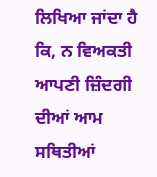ਲਿਖਿਆ ਜਾਂਦਾ ਹੈ ਕਿ, ਨ ਵਿਅਕਤੀ ਆਪਣੀ ਜ਼ਿੰਦਗੀ ਦੀਆਂ ਆਮ ਸਥਿਤੀਆਂ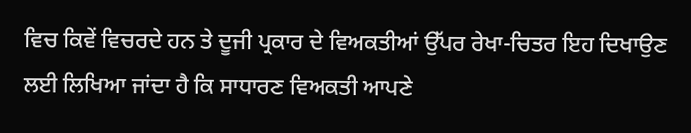ਵਿਚ ਕਿਵੇਂ ਵਿਚਰਦੇ ਹਨ ਤੇ ਦੂਜੀ ਪ੍ਰਕਾਰ ਦੇ ਵਿਅਕਤੀਆਂ ਉੱਪਰ ਰੇਖਾ-ਚਿਤਰ ਇਹ ਦਿਖਾਉਣ ਲਈ ਲਿਖਿਆ ਜਾਂਦਾ ਹੈ ਕਿ ਸਾਧਾਰਣ ਵਿਅਕਤੀ ਆਪਣੇ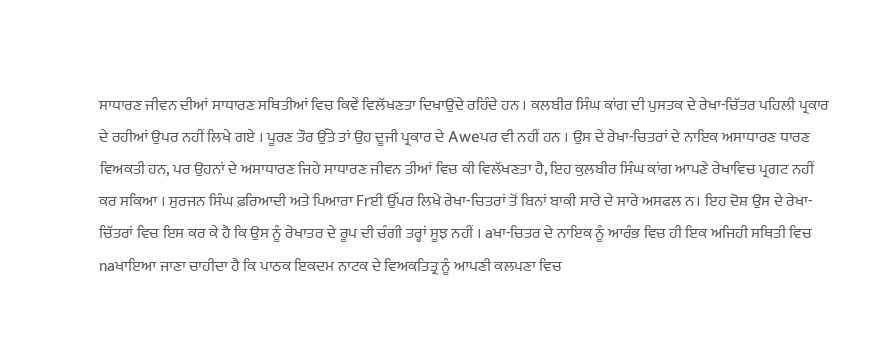ਸਾਧਾਰਣ ਜੀਵਨ ਦੀਆਂ ਸਾਧਾਰਣ ਸਥਿਤੀਆਂ ਵਿਚ ਕਿਵੇਂ ਵਿਲੱਖਣਤਾ ਦਿਖਾਉਂਦੇ ਰਹਿੰਦੇ ਹਨ । ਕਲਬੀਰ ਸਿੰਘ ਕਾਂਗ ਦੀ ਪੁਸਤਕ ਦੇ ਰੇਖਾ-ਚਿੱਤਰ ਪਹਿਲੀ ਪ੍ਰਕਾਰ ਦੇ ਰਹੀਆਂ ਉਪਰ ਨਹੀਂ ਲਿਖੇ ਗਏ । ਪੂਰਣ ਤੌਰ ਉੱਤੇ ਤਾਂ ਉਹ ਦੂਜੀ ਪ੍ਰਕਾਰ ਦੇ Aweਪਰ ਵੀ ਨਹੀਂ ਹਨ । ਉਸ ਦੇ ਰੇਖਾ-ਚਿਤਰਾਂ ਦੇ ਨਾਇਕ ਅਸਾਧਾਰਣ ਧਾਰਣ ਵਿਅਕਤੀ ਹਨ, ਪਰ ਉਹਨਾਂ ਦੇ ਅਸਾਧਾਰਣ ਜਿਹੇ ਸਾਧਾਰਣ ਜੀਵਨ ਤੀਆਂ ਵਿਚ ਕੀ ਵਿਲੱਖਣਤਾ ਹੈ, ਇਹ ਕੁਲਬੀਰ ਸਿੰਘ ਕਾਂਗ ਆਪਣੇ ਰੇਖਾਵਿਚ ਪ੍ਰਗਟ ਨਹੀਂ ਕਰ ਸਕਿਆ । ਸੁਰਜਨ ਸਿੰਘ ਫ਼ਰਿਆਦੀ ਅਤੇ ਪਿਆਰਾ Frਈ ਉੱਪਰ ਲਿਖੇ ਰੇਖਾ-ਚਿਤਰਾਂ ਤੋਂ ਬਿਨਾਂ ਬਾਕੀ ਸਾਰੇ ਦੇ ਸਾਰੇ ਅਸਫਲ ਨ। ਇਹ ਦੋਸ਼ ਉਸ ਦੇ ਰੇਖਾ-ਚਿੱਤਰਾਂ ਵਿਚ ਇਸ ਕਰ ਕੇ ਹੈ ਕਿ ਉਸ ਨੂੰ ਰੇਖਾਤਰ ਦੇ ਰੂਪ ਦੀ ਚੰਗੀ ਤਰ੍ਹਾਂ ਸੂਝ ਨਹੀਂ । aਖਾ-ਚਿਤਰ ਦੇ ਨਾਇਕ ਨੂੰ ਆਰੰਭ ਵਿਚ ਹੀ ਇਕ ਅਜਿਹੀ ਸਥਿਤੀ ਵਿਚ naਖਾਇਆ ਜਾਣਾ ਚਾਹੀਦਾ ਹੈ ਕਿ ਪਾਠਕ ਇਕਦਮ ਨਾਟਕ ਦੇ ਵਿਅਕਤਿਤ੍ਰ ਨੂੰ ਆਪਣੀ ਕਲਪਣਾ ਵਿਚ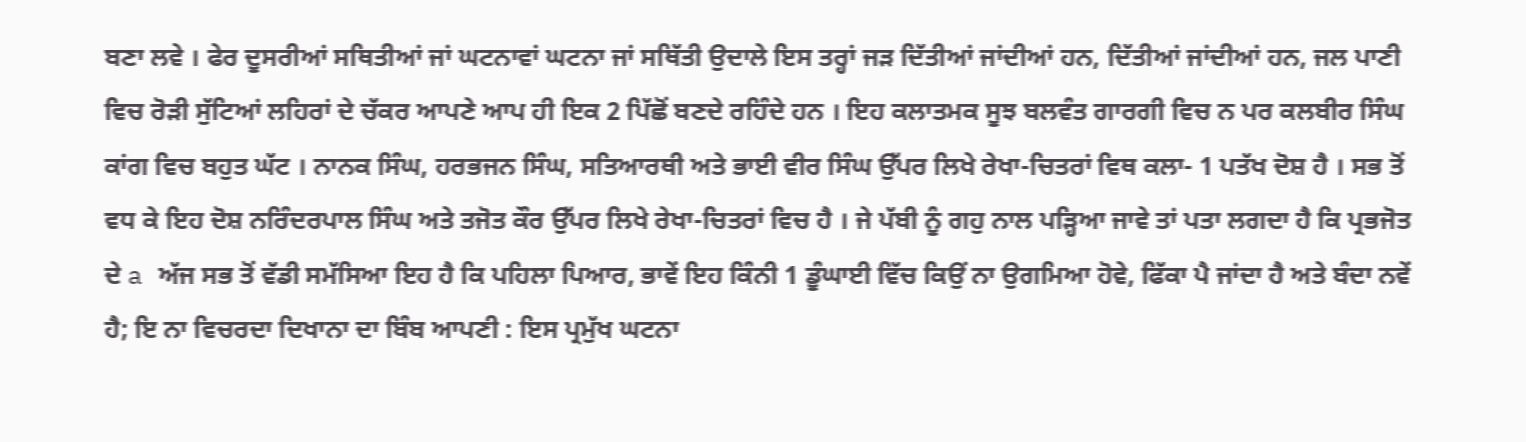ਬਣਾ ਲਵੇ । ਫੇਰ ਦੂਸਰੀਆਂ ਸਥਿਤੀਆਂ ਜਾਂ ਘਟਨਾਵਾਂ ਘਟਨਾ ਜਾਂ ਸਥਿੱਤੀ ਉਦਾਲੇ ਇਸ ਤਰ੍ਹਾਂ ਜੜ ਦਿੱਤੀਆਂ ਜਾਂਦੀਆਂ ਹਨ, ਦਿੱਤੀਆਂ ਜਾਂਦੀਆਂ ਹਨ, ਜਲ ਪਾਣੀ ਵਿਚ ਰੋੜੀ ਸੁੱਟਿਆਂ ਲਹਿਰਾਂ ਦੇ ਚੱਕਰ ਆਪਣੇ ਆਪ ਹੀ ਇਕ 2 ਪਿੱਛੋਂ ਬਣਦੇ ਰਹਿੰਦੇ ਹਨ । ਇਹ ਕਲਾਤਮਕ ਸੂਝ ਬਲਵੰਤ ਗਾਰਗੀ ਵਿਚ ਨ ਪਰ ਕਲਬੀਰ ਸਿੰਘ ਕਾਂਗ ਵਿਚ ਬਹੁਤ ਘੱਟ । ਨਾਨਕ ਸਿੰਘ, ਹਰਭਜਨ ਸਿੰਘ, ਸਤਿਆਰਥੀ ਅਤੇ ਭਾਈ ਵੀਰ ਸਿੰਘ ਉੱਪਰ ਲਿਖੇ ਰੇਖਾ-ਚਿਤਰਾਂ ਵਿਥ ਕਲਾ- 1 ਪਤੱਖ ਦੋਸ਼ ਹੈ । ਸਭ ਤੋਂ ਵਧ ਕੇ ਇਹ ਦੋਸ਼ ਨਰਿੰਦਰਪਾਲ ਸਿੰਘ ਅਤੇ ਤਜੋਤ ਕੌਰ ਉੱਪਰ ਲਿਖੇ ਰੇਖਾ-ਚਿਤਰਾਂ ਵਿਚ ਹੈ । ਜੇ ਪੱਬੀ ਨੂੰ ਗਹੁ ਨਾਲ ਪੜ੍ਹਿਆ ਜਾਵੇ ਤਾਂ ਪਤਾ ਲਗਦਾ ਹੈ ਕਿ ਪ੍ਰਭਜੋਤ ਦੇ a ਅੱਜ ਸਭ ਤੋਂ ਵੱਡੀ ਸਮੱਸਿਆ ਇਹ ਹੈ ਕਿ ਪਹਿਲਾ ਪਿਆਰ, ਭਾਵੇਂ ਇਹ ਕਿੰਨੀ 1 ਡੂੰਘਾਈ ਵਿੱਚ ਕਿਉਂ ਨਾ ਉਗਮਿਆ ਹੋਵੇ, ਫਿੱਕਾ ਪੈ ਜਾਂਦਾ ਹੈ ਅਤੇ ਬੰਦਾ ਨਵੇਂ ਹੈ; ਇ ਨਾ ਵਿਚਰਦਾ ਦਿਖਾਨਾ ਦਾ ਬਿੰਬ ਆਪਣੀ : ਇਸ ਪ੍ਰਮੁੱਖ ਘਟਨਾ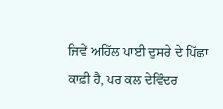ਜਿਵੇਂ ਅਹਿੱਲ ਪਾਈ ਦੁਸਰੇ ਦੇ ਪਿੱਛਾ ਕਾਫ਼ੀ ਹੈ, ਪਰ ਕਲ ਦੇਵਿੰਦਰ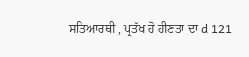ਸਤਿਆਰਥੀ , ਪ੍ਰਤੱਖ ਹੋ ਹੀਣਤਾ ਦਾ d 121